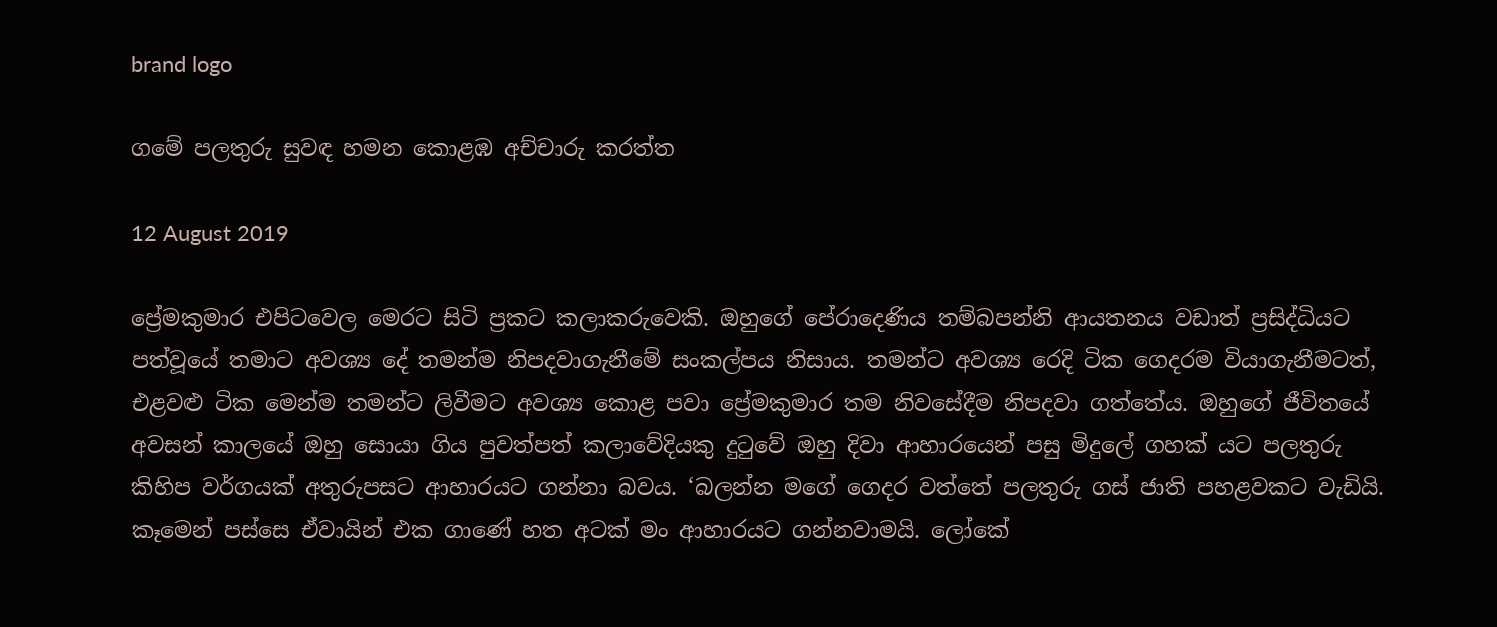brand logo

ගමේ පලතුරු සුවඳ හමන කොළඹ අච්චාරු කරත්ත

12 August 2019

ප්‍රේමකුමාර එපිටවෙල මෙරට සිටි ප්‍රකට කලාකරුවෙකි. ඔහුගේ පේරාදෙණිය තම්බපන්නි ආයතනය වඩාත් ප්‍රසිද්ධියට පත්වූයේ තමාට අවශ්‍ය දේ තමන්ම නිපදවාගැනීමේ සංකල්පය නිසාය. තමන්ට අවශ්‍ය රෙදි ටික ගෙදරම වියාගැනීමටත්, එළවළු ටික මෙන්ම තමන්ට ලිවීමට අවශ්‍ය කොළ පවා ප්‍රේමකුමාර තම නිවසේදීම නිපදවා ගත්තේය. ඔහුගේ ජීවිතයේ අවසන් කාලයේ ඔහු සොයා ගිය පුවත්පත් කලාවේදියකු දුටුවේ ඔහු දිවා ආහාරයෙන් පසු මිදුලේ ගහක් යට පලතුරු කිහිප වර්ගයක් අතුරුපසට ආහාරයට ගන්නා බවය. ‘බලන්න මගේ ගෙදර වත්තේ පලතුරු ගස් ජාති පහළවකට වැඩියි. කෑමෙන් පස්සෙ ඒවායින් එක ගාණේ හත අටක් මං ආහාරයට ගන්නවාමයි. ලෝකේ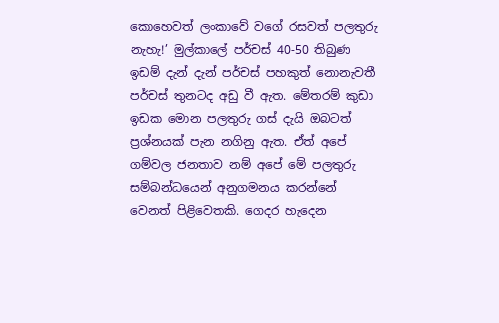කොහෙවත් ලංකාවේ වගේ රසවත් පලතුරු නැහැ!’ මුල්කාලේ පර්චස් 40-50 තිබුණ ඉඩම් දැන් දැන් පර්චස් පහකුත් නොනැවතී පර්චස් තුනටද අඩු වී ඇත. මේතරම් කුඩා ඉඩක මොන පලතුරු ගස් දැයි ඔබටත් ප්‍රශ්නයක් පැන නගිනු ඇත. ඒත් අපේ ගම්වල ජනතාව නම් අපේ මේ පලතුරු සම්බන්ධයෙන් අනුගමනය කරන්නේ වෙනත් පිළිවෙතකි. ගෙදර හැදෙන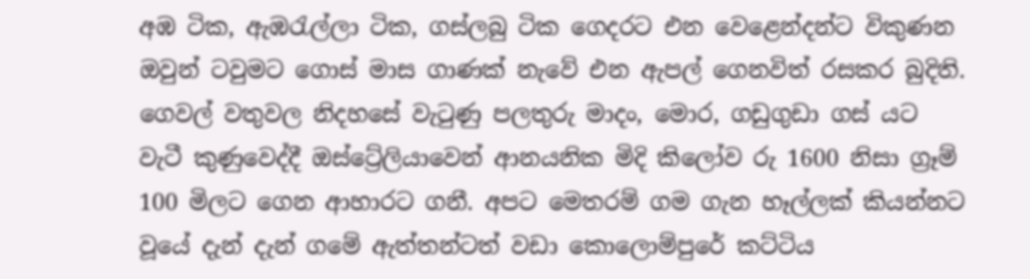අඹ ටික, ඇඹරැල්ලා ටික, ගස්ලබු ටික ගෙදරට එන වෙළෙන්දන්ට විකුණන ඔවුන් ටවුමට ගොස් මාස ගාණක් නැවේ එන ඇපල් ගෙනවිත් රසකර බුදිති. ගෙවල් වතුවල නිදහසේ වැටුණු පලතුරු මාදං, මොර, ගඩුගුඩා ගස් යට වැටී කුණුවෙද්දී ඔස්ට්‍රේලියාවෙන් ආනයනික මිදි කිලෝව රු 1600 නිසා ග්‍රෑම් 100 මිලට ගෙන ආහාරට ගනී. අපට මෙතරම් ගම ගැන හෑල්ලක් කියන්නට වූයේ දැන් දැන් ගමේ ඇත්තන්ටත් වඩා කොලොම්පුරේ කට්ටිය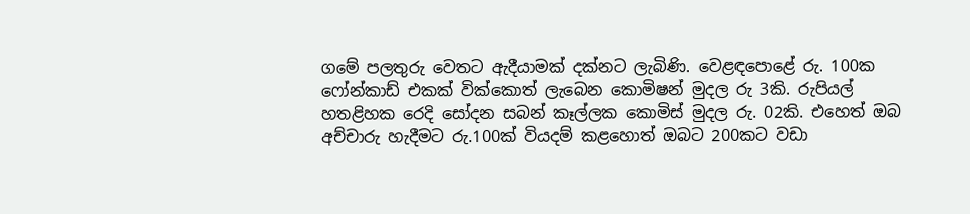ගමේ පලතුරු වෙතට ඇදීයාමක් දක්නට ලැබිණි. වෙළඳපොළේ රු. 100ක ෆෝන්කාඩ් එකක් වික්කොත් ලැබෙන කොමිෂන් මුදල රු 3කි. රුපියල් හතළිහක රෙදි සෝදන සබන් කෑල්ලක කොමිස් මුදල රු. 02කි. එහෙත් ඔබ අච්චාරු හැදීමට රු.100ක් වියදම් කළහොත් ඔබට 200කට වඩා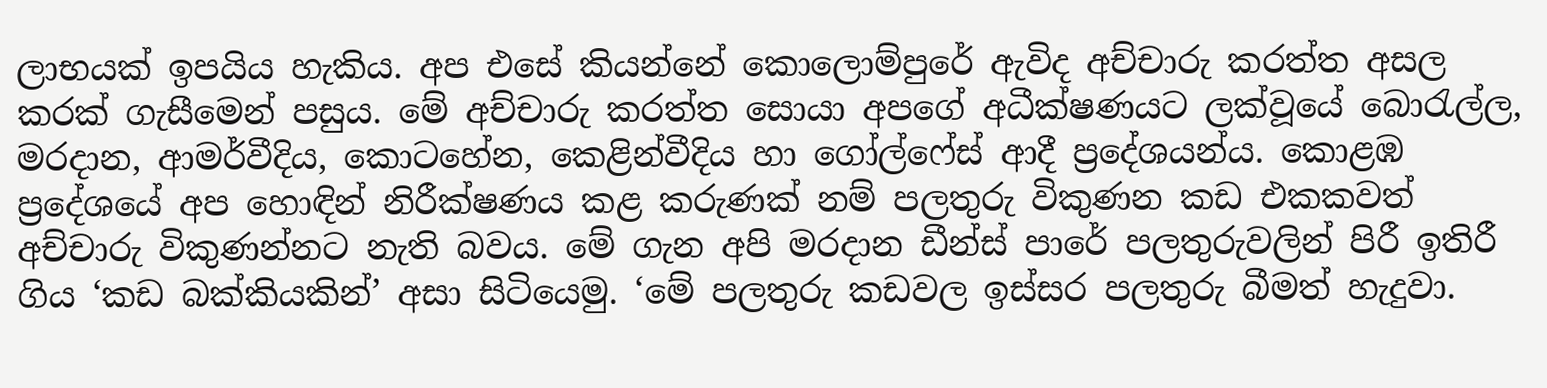ලාභයක් ඉපයිය හැකිය. අප එසේ කියන්නේ කොලොම්පුරේ ඇවිද අච්චාරු කරත්ත අසල කරක් ගැසීමෙන් පසුය. මේ අච්චාරු කරත්ත සොයා අපගේ අධීක්ෂණයට ලක්වූයේ බොරැල්ල, මරදාන, ආමර්වීදිය, කොටහේන, කෙළින්වීදිය හා ගෝල්ෆේස් ආදී ප්‍රදේශයන්ය. කොළඹ ප්‍රදේශයේ අප හොඳින් නිරීක්ෂණය කළ කරුණක් නම් පලතුරු විකුණන කඩ එකකවත් අච්චාරු විකුණන්නට නැති බවය. මේ ගැන අපි මරදාන ඩීන්ස් පාරේ පලතුරුවලින් පිරී ඉතිරී ගිය ‘කඩ බක්කියකින්’ අසා සිටියෙමු. ‘මේ පලතුරු කඩවල ඉස්සර පලතුරු බීමත් හැදුවා.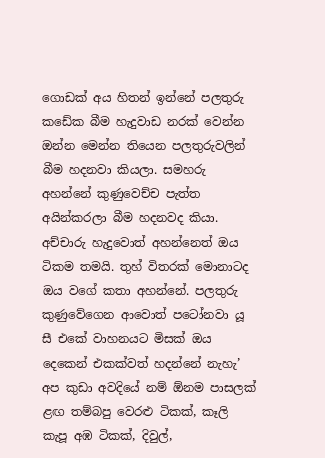ගොඩක් අය හිතන් ඉන්නේ පලතුරු කඩේක බීම හැදුවාඩ නරක් වෙන්න ඔන්න මෙන්න තියෙන පලතුරුවලින් බීම හදනවා කියලා. සමහරු අහන්නේ කුණුවෙච්ච පැත්ත අයින්කරලා බීම හදනවද කියා. අච්චාරු හැදුවොත් අහන්නෙත් ඔය ටිකම තමයි. තුහ් විතරක් මොනාටද ඔය වගේ කතා අහන්නේ. පලතුරු කුණුවේගෙන ආවොත් පටෝනවා යූ සී එකේ වාහනයට මිසක් ඔය දෙකෙන් එකක්වත් හදන්නේ නැහැ’ අප කුඩා අවදියේ නම් ඕනම පාසලක් ළඟ තම්බපු වෙරළු ටිකක්, කෑලි කැපූ අඹ ටිකක්, දිවුල්,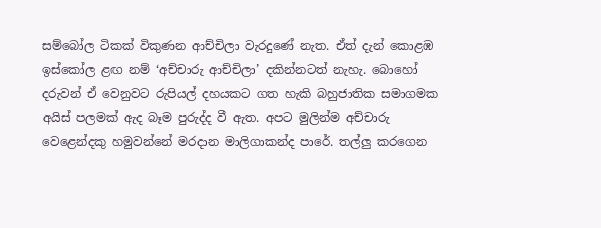සම්බෝල ටිකක් විකුණන ආච්චිලා වැරදුණේ නැත. ඒත් දැන් කොළඹ ඉස්කෝල ළඟ නම් ‘අච්චාරු ආච්චිලා’ දකින්නටත් නැහැ. බොහෝ දරුවන් ඒ වෙනුවට රුපියල් දහයකට ගත හැකි බහුජාතික සමාගමක අයිස් පලමක් ඇද බෑම පුරුද්ද වී ඇත. අපට මුලින්ම අච්චාරු වෙළෙන්දකු හමුවන්නේ මරදාන මාලිගාකන්ද පාරේ. තල්ලු කරගෙන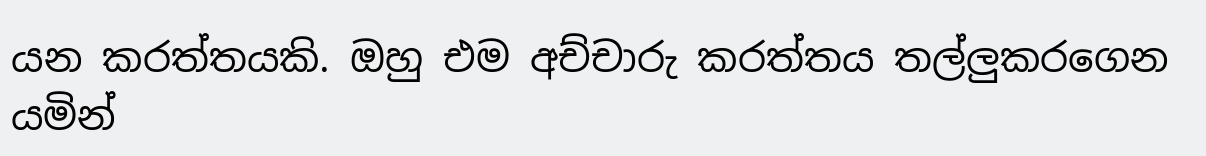යන කරත්තයකි. ඔහු එම අච්චාරු කරත්තය තල්ලුකරගෙන යමින්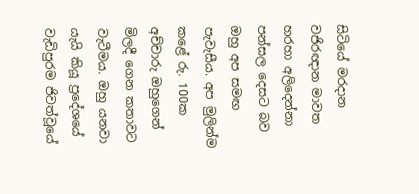සිටියේ මරදාන වජිරඥාන මාවත හරහා අලිදෙන්නා පන්සල දෙසට බව ඔහු අප සමඟ පැවැසීය. අප මුලින්ම කළේ රු. 100ක අච්චාරු ඔහුගෙන් මිලදී ගෙන කතාවට වැටීමය. ඔහු යනවා යැයි කියූ ප්‍රදේශයේ වැඩිපුරම ජිවත්වූයේ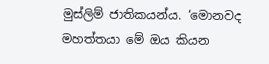මුස්ලිම් ජාතිකයන්ය. ‘මොනවද මහත්තයා මේ ඔය කියන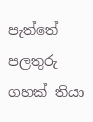පැත්තේ පලතුරු ගහක් තියා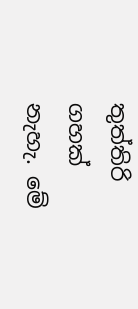තුත්තිරි ගහක් නැහැ. මේ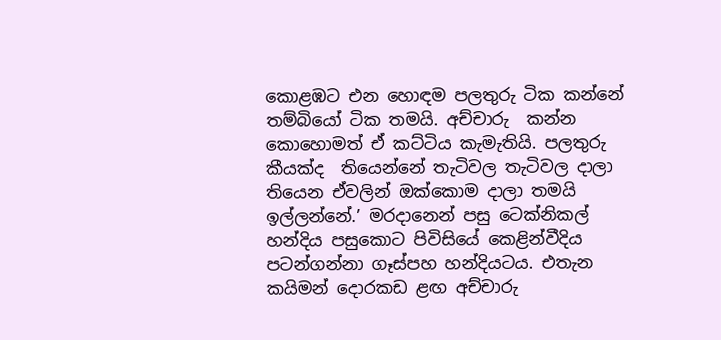කොළඹට එන හොඳම පලතුරු ටික කන්නේ තම්බියෝ ටික තමයි. අච්චාරු  කන්න කොහොමත් ඒ කට්ටිය කැමැතියි. පලතුරු කීයක්ද  තියෙන්නේ තැටිවල තැටිවල දාලා තියෙන ඒවලින් ඔක්කොම දාලා තමයි ඉල්ලන්නේ.’ මරදානෙන් පසු ටෙක්නිකල් හන්දිය පසුකොට පිවිසියේ කෙළින්වීදිය පටන්ගන්නා ගෑස්පහ හන්දියටය. එතැන කයිමන් දොරකඩ ළඟ අච්චාරු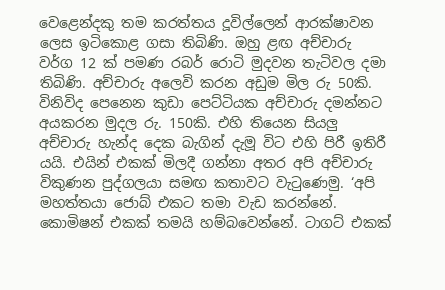වෙළෙන්දකු තම කරත්තය දූවිල්ලෙන් ආරක්ෂාවන ලෙස ඉටිකොළ ගසා තිබිණි. ඔහු ළඟ අච්චාරු වර්ග 12 ක් පමණ රබර් රොටි මුදවන තැටිවල දමා තිබිණි. අච්චාරු අලෙවි කරන අඩුම මිල රු 50කි. විනිවිද පෙනෙන කුඩා පෙට්ටියක අච්චාරු දමන්නට අයකරන මුදල රු. 150කි. එහි තියෙන සියලු අච්චාරු හැන්ද දෙක බැගින් දැමූ විට එහි පිරී ඉතිරී යයි. එයින් එකක් මිලදී ගන්නා අතර අපි අච්චාරු විකුණන පුද්ගලයා සමඟ කතාවට වැටුණෙමු. ‘අපි මහත්තයා ජොබ් එකට තමා වැඩ කරන්නේ. කොමිෂන් එකක් තමයි හම්බවෙන්නේ. ටාගට් එකක්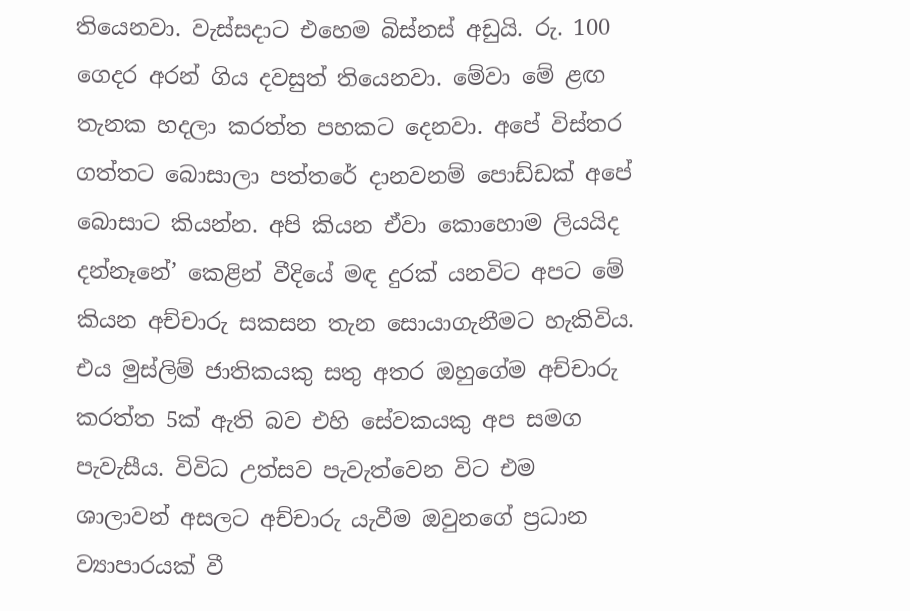තියෙනවා. වැස්සදාට එහෙම බිස්නස් අඩුයි. රු. 100 ගෙදර අරන් ගිය දවසුත් තියෙනවා. මේවා මේ ළඟ තැනක හදලා කරත්ත පහකට දෙනවා. අපේ විස්තර ගත්තට බොසාලා පත්තරේ දානවනම් පොඩ්ඩක් අපේ බොසාට කියන්න. අපි කියන ඒවා කොහොම ලියයිද දන්නෑනේ’ කෙළින් වීදියේ මඳ දුරක් යනවිට අපට මේ කියන අච්චාරු සකසන තැන සොයාගැනීමට හැකිවිය. එය මුස්ලිම් ජාතිකයකු සතු අතර ඔහුගේම අච්චාරු කරත්ත 5ක් ඇති බව එහි සේවකයකු අප සමග පැවැසීය. විවිධ උත්සව පැවැත්වෙන විට එම ශාලාවන් අසලට අච්චාරු යැවීම ඔවුනගේ ප්‍රධාන ව්‍යාපාරයක් වී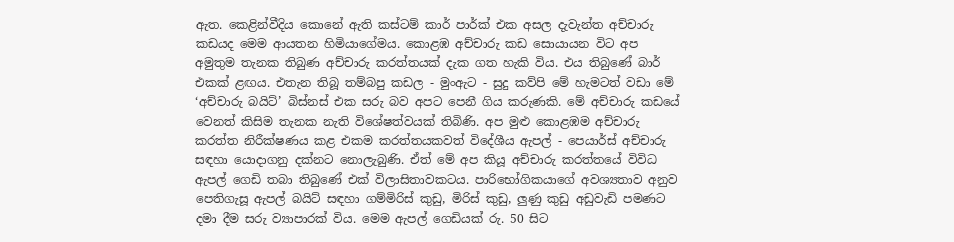ඇත. කෙළින්වීදිය කොනේ ඇති කස්ටම් කාර් පාර්ක් එක අසල දැවැන්ත අච්චාරු කඩයද මෙම ආයතන හිමියාගේමය. කොළඹ අච්චාරු කඩ සොයායන විට අප අමුතුම තැනක තිබුණ අච්චාරු කරත්තයක් දැක ගත හැකි විය. එය තිබුණේ බාර් එකක් ළඟය. එතැන තිබූ තම්බපු කඩල - මුංඇට - සුදු කව්පි මේ හැමටත් වඩා මේ ‘අච්චාරු බයිට්’ බිස්නස් එක සරු බව අපට පෙනී ගිය කරුණකි. මේ අච්චාරු කඩයේ වෙනත් කිසිම තැනක නැති විශේෂත්වයක් තිබිණි. අප මුළු කොළඹම අච්චාරු කරත්ත නිරීක්ෂණය කළ එකම කරත්තයකවත් විදේශීය ඇපල් - පෙයාර්ස් අච්චාරු සඳහා යොදාගනු දක්නට නොලැබුණි. ඒත් මේ අප කියූ අච්චාරු කරත්තයේ විවිධ ඇපල් ගෙඩි තබා තිබුණේ එක් විලාසිතාවකටය. පාරිභෝගිකයාගේ අවශ්‍යතාව අනුව පෙතිගැසූ ඇපල් බයිට් සඳහා ගම්මිරිස් කුඩු, මිරිස් කුඩු, ලුණු කුඩු අඩුවැඩි පමණට දමා දීම සරු ව්‍යාපාරක් විය. මෙම ඇපල් ගෙඩියක් රු. 50 සිට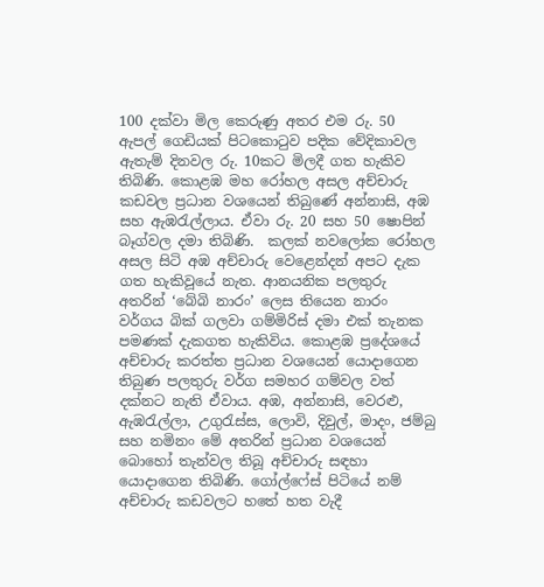100 දක්වා මිල කෙරුණු අතර එම රු. 50 ඇපල් ගෙඩියක් පිටකොටුව පදික වේදිකාවල ඇතැම් දිනවල රු. 10කට මිලදී ගත හැකිව තිබිණි. කොළඹ මහ රෝහල අසල අච්චාරු කඩවල ප්‍රධාන වශයෙන් තිබුණේ අන්නාසි, අඹ සහ ඇඹරැල්ලාය. ඒවා රු. 20 සහ 50 ෂොපින් බෑග්වල දමා තිබිණි.  කලක් නවලෝක රෝහල අසල සිටි අඹ අච්චාරු වෙළෙන්දන් අපට දැක ගත හැකිවූයේ නැත. ආනයනික පලතුරු අතරින් ‘බේබි නාරං’ ලෙස තියෙන නාරං වර්ගය බික් ගලවා ගම්මිරිස් දමා එක් තැනක පමණක් දැකගත හැකිවිය. කොළඹ ප්‍රදේශයේ අච්චාරු කරත්ත ප්‍රධාන වශයෙන් යොදාගෙන තිබුණ පලතුරු වර්ග සමහර ගම්වල වත් දක්නට නැති ඒවාය. අඹ, අන්නාසි, වෙරළු, ඇඹරැල්ලා, උගුරැස්ස, ලොවි, දිවුල්, මාදං, ජම්බු සහ නමිනං මේ අතරින් ප්‍රධාන වශයෙන් බොහෝ තැන්වල තිබූ අච්චාරු සඳහා යොදාගෙන තිබිණි. ගෝල්ෆේස් පිටියේ නම් අච්චාරු කඩවලට හතේ හත වැදී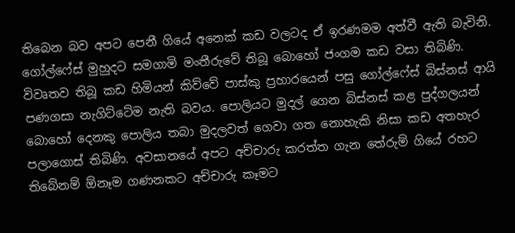තිබෙන බව අපට පෙනී ගියේ අනෙක් කඩ වලටද ඒ ඉරණමම අත්වී ඇති බැවිනි. ගෝල්ෆේස් මුහුදට සමගාමි මංතීරුවේ තිබූ බොහෝ ජංගම කඩ වසා තිබිණි. විවෘතව තිබූ කඩ හිමියන් කිව්වේ පාස්කු ප්‍රහාරයෙන් පසු ගෝල්ෆේස් බිස්නස් ආයි පණගසා නැගිට්ටේම නැති බවය. පොලියට මුදල් ගෙන බිස්නස් කළ පුද්ගලයන් බොහෝ දෙනකු පොලිය තබා මුදලවත් ගෙවා ගත නොහැකි නිසා කඩ අතහැර පලාගොස් තිබිණි. අවසානයේ අපට අච්චාරු කරත්ත ගැන තේරුම් ගියේ රහට තිබේනම් ඕනෑම ගණනකට අච්චාරු කෑමට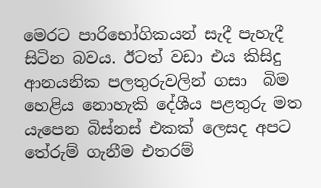මෙරට පාරිභෝගිකයන් සැදී පැහැදී සිටින බවය. ඊටත් වඩා එය කිසිදු ආනයනික පලතුරුවලින් ගසා  බිම හෙළිය නොහැකි දේශීය පළතුරු මත යැපෙන බිස්නස් එකක් ලෙසද අපට තේරුම් ගැනීම එතරම්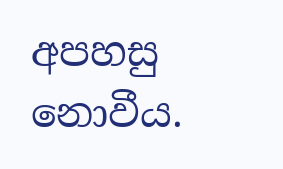අපහසු නොවීය.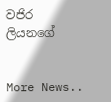වජිර ලියනගේ


More News..